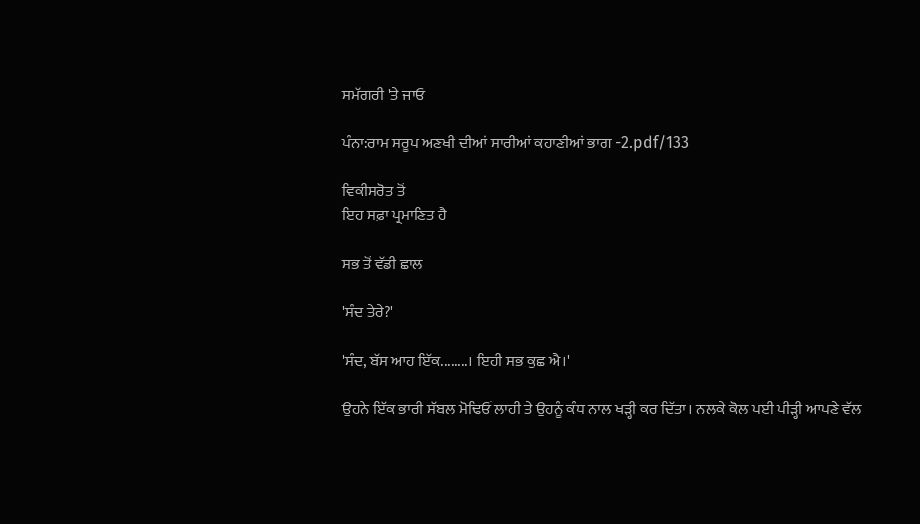ਸਮੱਗਰੀ 'ਤੇ ਜਾਓ

ਪੰਨਾ:ਰਾਮ ਸਰੂਪ ਅਣਖੀ ਦੀਆਂ ਸਾਰੀਆਂ ਕਹਾਣੀਆਂ ਭਾਗ -2.pdf/133

ਵਿਕੀਸਰੋਤ ਤੋਂ
ਇਹ ਸਫ਼ਾ ਪ੍ਰਮਾਣਿਤ ਹੈ

ਸਭ ਤੋਂ ਵੱਡੀ ਛਾਲ

'ਸੰਦ ਤੇਰੇ?'

'ਸੰਦ, ਬੱਸ ਆਹ ਇੱਕ........। ਇਹੀ ਸਭ ਕੁਛ ਐ।'

ਉਹਨੇ ਇੱਕ ਭਾਰੀ ਸੱਬਲ ਮੋਢਿਓਂ ਲਾਹੀ ਤੇ ਉਹਨੂੰ ਕੰਧ ਨਾਲ ਖੜ੍ਹੀ ਕਰ ਦਿੱਤਾ। ਨਲਕੇ ਕੋਲ ਪਈ ਪੀੜ੍ਹੀ ਆਪਣੇ ਵੱਲ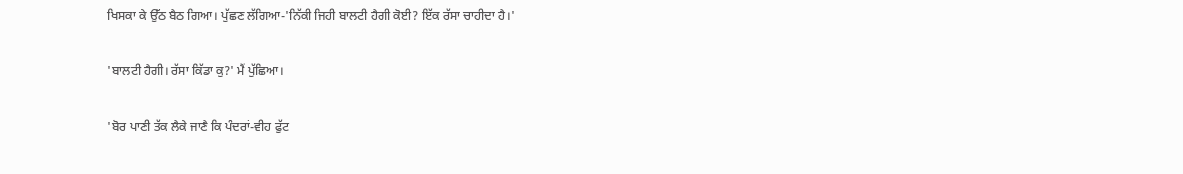ਖਿਸਕਾ ਕੇ ਉੱਠ ਬੈਠ ਗਿਆ। ਪੁੱਛਣ ਲੱਗਿਆ-'ਨਿੱਕੀ ਜਿਹੀ ਬਾਲਟੀ ਹੈਗੀ ਕੋਈ? ਇੱਕ ਰੱਸਾ ਚਾਹੀਦਾ ਹੈ।'

'ਬਾਲਟੀ ਹੈਗੀ। ਰੱਸਾ ਕਿੱਡਾ ਕੁ?' ਮੈਂ ਪੁੱਛਿਆ।

'ਬੋਰ ਪਾਣੀ ਤੱਕ ਲੈਕੇ ਜਾਣੈ ਕਿ ਪੰਦਰਾਂ-ਵੀਹ ਫੁੱਟ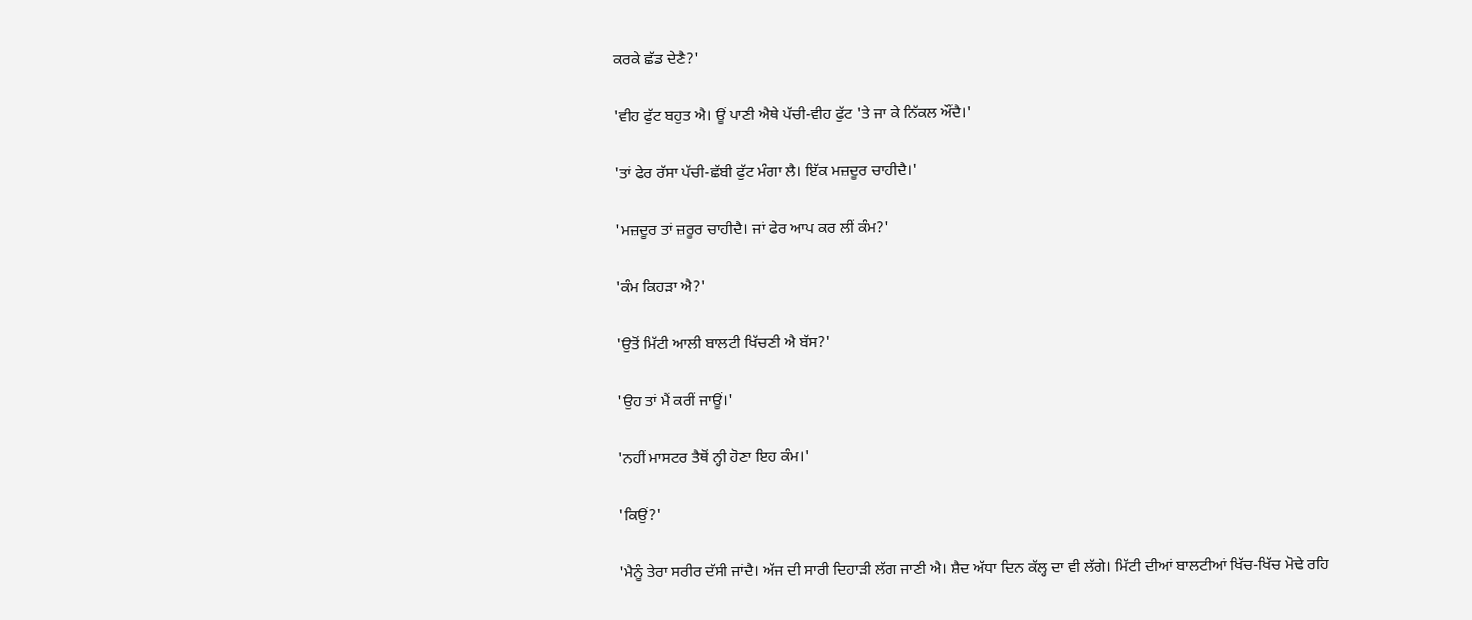ਕਰਕੇ ਛੱਡ ਦੇਣੈ?'

'ਵੀਹ ਫੁੱਟ ਬਹੁਤ ਐ। ਊਂ ਪਾਣੀ ਐਥੇ ਪੱਚੀ-ਵੀਹ ਫੁੱਟ 'ਤੇ ਜਾ ਕੇ ਨਿੱਕਲ ਔਂਦੈ।'

'ਤਾਂ ਫੇਰ ਰੱਸਾ ਪੱਚੀ-ਛੱਬੀ ਫੁੱਟ ਮੰਗਾ ਲੈ। ਇੱਕ ਮਜ਼ਦੂਰ ਚਾਹੀਦੈ।'

'ਮਜ਼ਦੂਰ ਤਾਂ ਜ਼ਰੂਰ ਚਾਹੀਦੈ। ਜਾਂ ਫੇਰ ਆਪ ਕਰ ਲੀਂ ਕੰਮ?'

'ਕੰਮ ਕਿਹੜਾ ਐ?'

'ਉਤੋਂ ਮਿੱਟੀ ਆਲੀ ਬਾਲਟੀ ਖਿੱਚਣੀ ਐ ਬੱਸ?'

'ਉਹ ਤਾਂ ਮੈਂ ਕਰੀਂ ਜਾਊਂ।'

'ਨਹੀਂ ਮਾਸਟਰ ਤੈਥੋਂ ਨ੍ਹੀ ਹੋਣਾ ਇਹ ਕੰਮ।'

'ਕਿਉਂ?'

'ਮੈਨੂੰ ਤੇਰਾ ਸਰੀਰ ਦੱਸੀ ਜਾਂਦੈ। ਅੱਜ ਦੀ ਸਾਰੀ ਦਿਹਾੜੀ ਲੱਗ ਜਾਣੀ ਐ। ਸ਼ੈਦ ਅੱਧਾ ਦਿਨ ਕੱਲ੍ਹ ਦਾ ਵੀ ਲੱਗੇ। ਮਿੱਟੀ ਦੀਆਂ ਬਾਲਟੀਆਂ ਖਿੱਚ-ਖਿੱਚ ਮੋਢੇ ਰਹਿ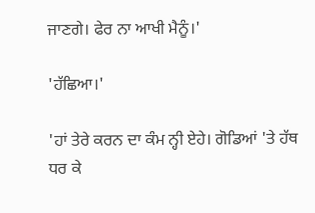ਜਾਣਗੇ। ਫੇਰ ਨਾ ਆਖੀ ਮੈਨੂੰ।'

'ਹੱਛਿਆ।'

'ਹਾਂ ਤੇਰੇ ਕਰਨ ਦਾ ਕੰਮ ਨ੍ਹੀ ਏਹੇ। ਗੋਡਿਆਂ 'ਤੇ ਹੱਥ ਧਰ ਕੇ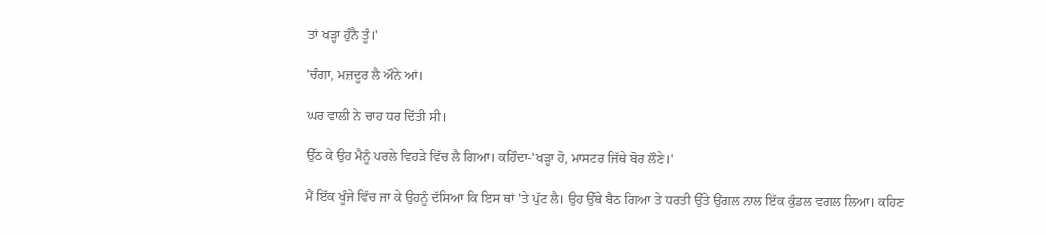ਤਾਂ ਖੜ੍ਹਾ ਹੁੰਨੈ ਤੂੰ।'

'ਚੰਗਾ, ਮਜ਼ਦੂਰ ਲੈ ਔਨੇ ਆਂ।

ਘਰ ਵਾਲੀ ਨੇ ਚਾਹ ਧਰ ਦਿੱਤੀ ਸੀ।

ਉੱਠ ਕੇ ਉਹ ਮੈਨੂੰ ਪਰਲੇ ਵਿਹੜੇ ਵਿੱਚ ਲੈ ਗਿਆ। ਕਹਿੰਦਾ-'ਖੜ੍ਹਾ ਹੋ, ਮਾਸਟਰ ਜਿੱਥੇ ਬੋਰ ਲੌਣੇ।'

ਮੈਂ ਇੱਕ ਖੂੰਜੇ ਵਿੱਚ ਜਾ ਕੇ ਉਹਨੂੰ ਦੱਸਿਆ ਕਿ ਇਸ ਥਾਂ 'ਤੇ ਪੁੱਟ ਲੈ। ਉਹ ਉੱਥੇ ਬੈਠ ਗਿਆ ਤੇ ਧਰਤੀ ਉੱਤੇ ਉਂਗਲ ਨਾਲ ਇੱਕ ਕੁੰਡਲ ਵਗਲ ਲਿਆ। ਕਹਿਣ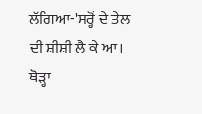ਲੱਗਿਆ-'ਸਰ੍ਹੋਂ ਦੇ ਤੇਲ ਦੀ ਸ਼ੀਸ਼ੀ ਲੈ ਕੇ ਆ। ਥੋੜ੍ਹਾ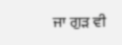ਜਾ ਗੁੜ ਵੀ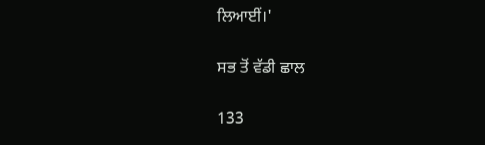ਲਿਆਈਂ।'

ਸਭ ਤੋਂ ਵੱਡੀ ਛਾਲ

133